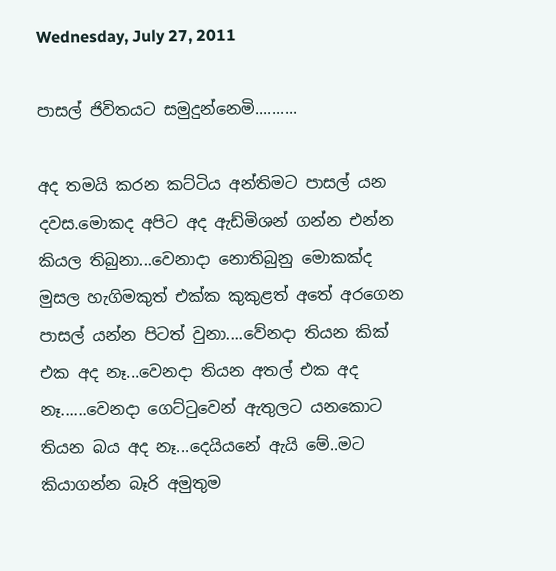Wednesday, July 27, 2011

පාසල් ජිවිතයට සමුදුන්නෙමි..........

අද තමයි කරන කට්ටිය අන්තිමට පාසල් යන දවස.මොකද අපිට අද ඇඩ්මිශන් ගන්න එන්න කියල තිබුනා...වෙනාදා නොතිබුනු මොකක්ද මුසල හැගිමකුත් එක්ක කුකුළත් අතේ අරගෙන පාසල් යන්න පිටත් වුනා....වේනදා තියන කික් එක අද නෑ...වෙනදා තියන අතල් එක අද නෑ......වෙනදා ගෙට්ටුවෙන් ඇතුලට යනකොට තියන බය අද නෑ...දෙයියනේ ඇයි මේ..මට කියාගන්න බෑරි අමුතුම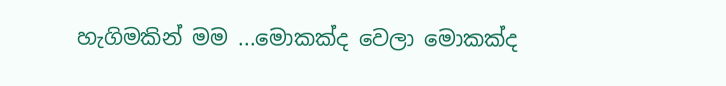හැගිමකින් මම ...මොකක්ද වෙලා මොකක්ද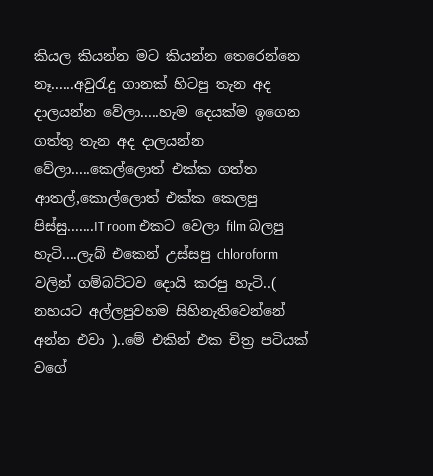කියල කියන්න මට කියන්න තෙරෙන්නෙ නෑ......අවුරැදු ගානක් හිටපු තැන අද දාලයන්න වේලා.....හැම දෙයක්ම ඉගෙන ගත්තු තැන අද දාලයන්න වේලා.....කෙල්ලොත් එක්ක ගත්ත ආතල්,කොල්ලොත් එක්ක කෙලපු පිස්සු.......IT room එකට වෙලා film බලපු හැටි....ලැබ් එකෙන් උස්සපු chloroform වලින් ගම්බට්ටව දොයි කරපු හැටි..( නහයට අල්ලපුවහම සිහිනැතිවෙන්නේ අන්න එවා )..මේ එකින් එක චිත්‍ර පටියක් වගේ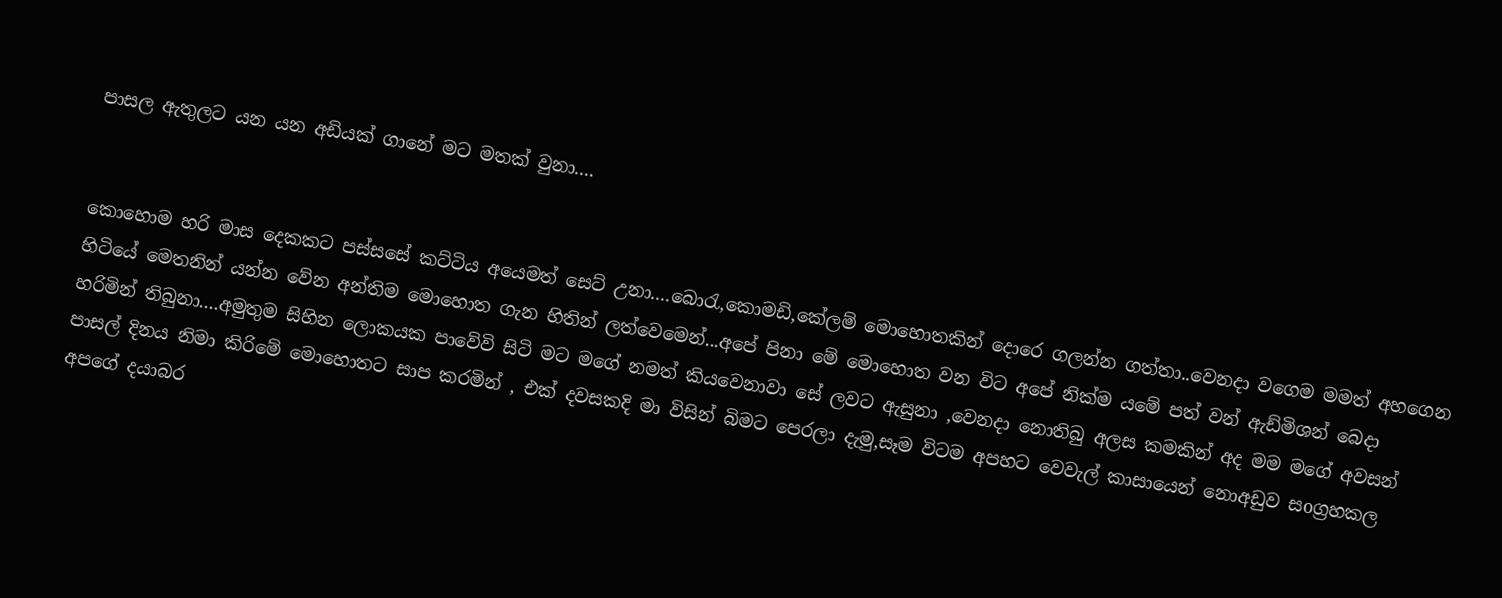පාසල ඇතුලට යන යන අඩියක් ගානේ මට මතක් වුනා....


කොහොම හරි මාස දෙකකට පස්සසේ කට්ටිය අයෙමත් සෙට් උනා....බොරැ,කොමඩි,කේලම් මොහොතකින් දොරෙ ගලන්න ගත්තා..වෙනදා වගෙම මමත් අහගෙන හිටියේ මෙතනින් යන්න වේන අන්තිම මොහොත ගැන හිතින් ලත්වෙමෙන්...අපේ පිනා මේ මොහොත වන විට අපේ නික්ම යමේ පත් වන් ඇඩ්මිශන් බෙදා හරිමින් තිබුනා....අමුතුම සිහින ලොකයක පාවේවි සිටි මට මගේ නමත් කියවෙනාවා සේ ලවට ඇසුනා ,වෙනදා නොතිබු අලස කමකින් අද මම මගේ අවසන් පාසල් දිනය නිමා කිරිමේ මොහොතට සාප කරමින් , එක් දවසකදි මා විසින් බිමට පෙරලා දැමු,සෑම විටම අපහට වෙවැල් කාසායෙන් නොඅඩුව සoග්‍රහකල අපගේ දයාබර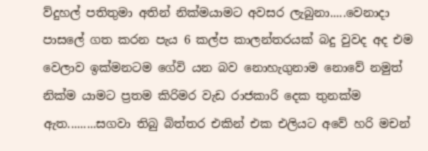ව්දුහල් පතිතුමා අතින් නික්මයාමට අවසර ලැබුනා.....වෙනාදා පාසලේ ගත කරන පැය 6 කල්ප කාලන්තරයක් බදු වුවද අද එම වෙලාව ඉක්මනටම ගේවි යන බව නොහැගුනාම නොවේ නමුත් නික්ම යාමට ප්‍රතම කිරිමර වැඩ රාජකාරි දෙක තුනක්ම ඇත.........සගවා තිබු බිත්තර එකින් එක එලියට අවේ හරි මචන්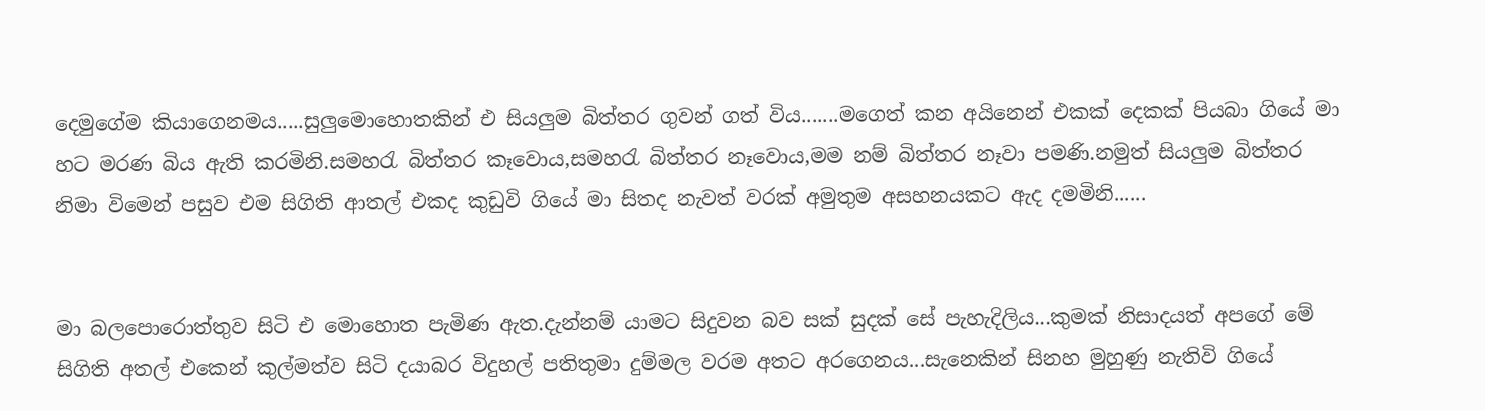දෙමුගේම කියාගෙනමය.....සුලුමොහොතකින් එ සියලුම බිත්තර ගුවන් ගත් විය.......මගෙත් කන අයිනෙන් එකක් දෙකක් පියබා ගියේ මා හට මරණ බිය ඇති කරමිනි.සමහරැ බිත්තර කෑවොය,සමහරැ බිත්තර නෑවොය,මම නම් බිත්තර නෑවා පමණි.නමුත් සියලුම බිත්තර නිමා විමෙන් පසුව එම සිගිති ආතල් එකද කුඩුවි ගියේ මා සිතද නැවත් වරක් අමුතුම අසහනයකට ඇද දමමිනි......


මා බලපොරොත්තුව සිටි එ මොහොත පැමිණ ඇත.දැන්නම් යාමට සිදුවන බව සක් සුදක් සේ පැහැදිලිය...කුමක් නිසාදයත් අපගේ මේ සිගිති අතල් එකෙන් කුල්මත්ව සිටි දයාබර විදුහල් පතිතුමා දුම්මල වරම අතට අරගෙනය...සැනෙකින් සිනහ මුහුණු නැතිවි ගියේ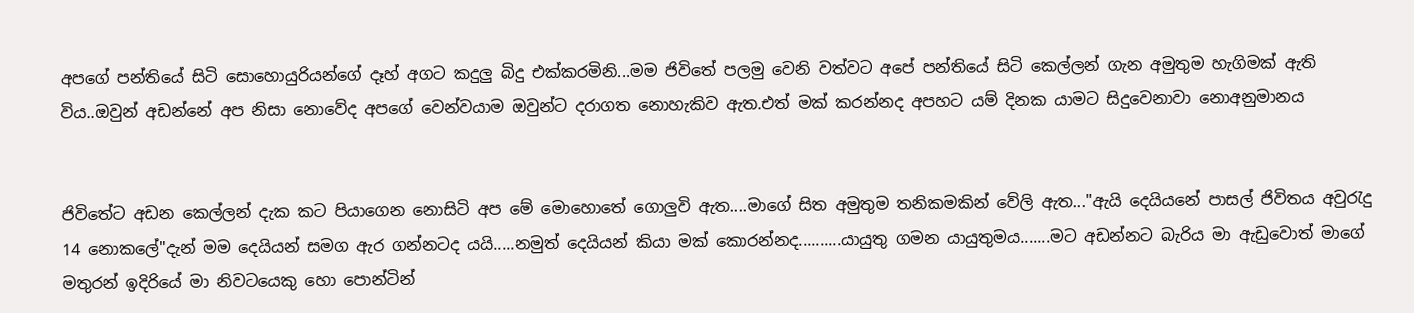අපගේ පන්තියේ සිටි සොහොයුරියන්ගේ දෑහ් අගට කදුලු බිදු එක්කරමිනි...මම ජිවිතේ පලමු වෙනි වත්වට අපේ පන්තියේ සිටි කෙල්ලන් ගැන අමුතුම හැගිමක් ඇති විය..ඔවුන් අඩන්නේ අප නිසා නොවේද අපගේ වෙන්වයාම ඔවුන්ට දරාගත නොහැකිව ඇත.එත් මක් කරන්නද අපහට යම් දිනක යාමට සිදුවෙනාවා නොඅනුමානය


ජිවිතේට අඩන කෙල්ලන් දැක කට පියාගෙන නොසිටි අප මේ මොහොතේ ගොලුවි ඇත....මාගේ සිත අමුතුම තනිකමකින් වේලි ඇත..."ඇයි දෙයියනේ පාසල් ජිවිතය අවුරැදු 14 නොකලේ"දැන් මම දෙයියන් සමග ඇර ගන්නටද යයි.....නමුත් දෙයියන් කියා මක් කොරන්නද..........යායුතු ගමන යායුතුමය.......මට අඩන්නට බැරිය මා ඇඩුවොත් මාගේ මතුරන් ඉදිරියේ මා නිවටයෙකු හො පොන්ටින්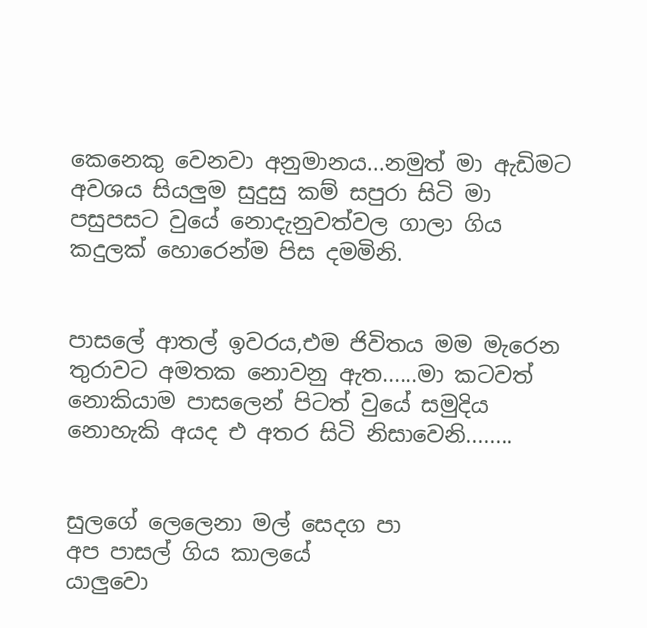කෙනෙකු වෙනවා අනුමානය...නමුත් මා ඇඩිමට අවශය සියලුම සුදුසු කම් සපුරා සිටි මා පසුපසට වුයේ නොදැනුවත්වල ගාලා ගිය කදුලක් හොරෙන්ම පිස දමමිනි.


පාසලේ ආතල් ඉවරය,එම ජිවිතය මම මැරෙන තුරාවට අමතක නොවනු ඇත......මා කටවත් නොකියාම පාසලෙන් පිටත් වුයේ සමුදිය නොහැකි අයද එ අතර සිටි නිසාවෙනි........


සුලගේ ලෙලෙනා මල් සෙදග පා
අප පාසල් ගිය කාලයේ
යාලුවො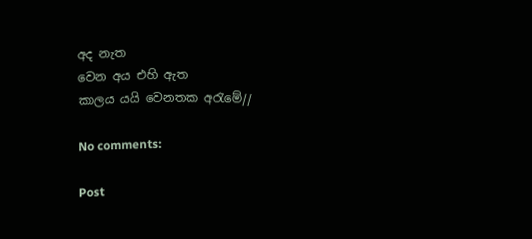අද නැත
වෙන අය එහි ඇත
කාලය යයි වෙනතක අරැමේ//

No comments:

Post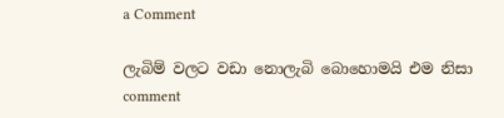a Comment

ලැබිම් වලට වඩා නොලැබි බොහොමයි එම නිසා comment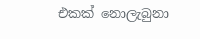එකක් නොලැබුනා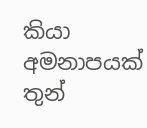කියා අමනාපයක් තුන්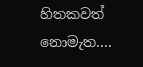හිතකවත් නොමැත....